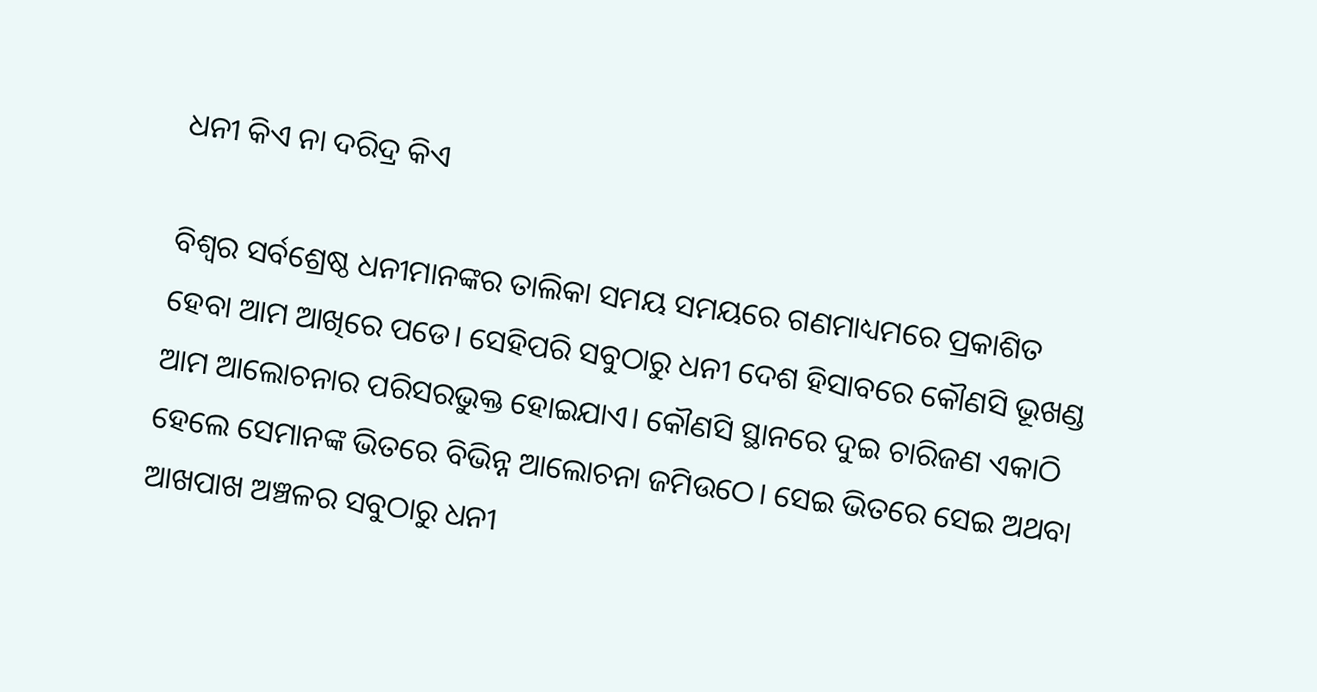ଧନୀ କିଏ ନା ଦରିଦ୍ର କିଏ

ବିଶ୍ୱର ସର୍ବଶ୍ରେଷ୍ଠ ଧନୀମାନଙ୍କର ତାଲିକା ସମୟ ସମୟରେ ଗଣମାଧ୍ୟମରେ ପ୍ରକାଶିତ ହେବା ଆମ ଆଖିରେ ପଡେ। ସେହିପରି ସବୁଠାରୁ ଧନୀ ଦେଶ ହିସାବରେ କୌଣସି ଭୂଖଣ୍ଡ ଆମ ଆଲୋଚନାର ପରିସରଭୁକ୍ତ ହୋଇଯାଏ। କୌଣସି ସ୍ଥାନରେ ଦୁଇ ଚାରିଜଣ ଏକାଠି ହେଲେ ସେମାନଙ୍କ ଭିତରେ ବିଭିନ୍ନ ଆଲୋଚନା ଜମିଉଠେ। ସେଇ ଭିତରେ ସେଇ ଅଥବା ଆଖପାଖ ଅଞ୍ଚଳର ସବୁଠାରୁ ଧନୀ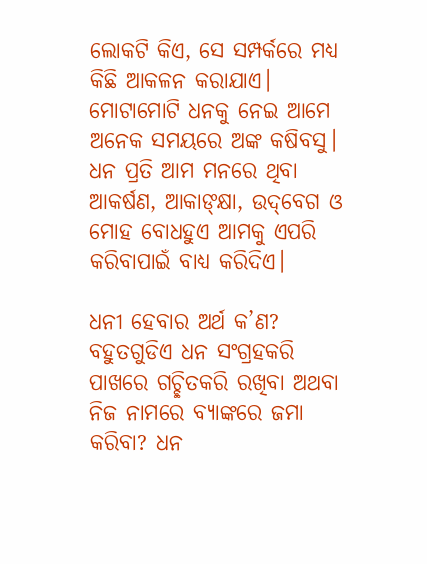ଲୋକଟି କିଏ, ସେ ସମ୍ପର୍କରେ ମଧ୍ୟ କିଛି ଆକଳନ କରାଯାଏ। ମୋଟାମୋଟି ଧନକୁ ନେଇ ଆମେ ଅନେକ ସମୟରେ ଅଙ୍କ କଷିବସୁ। ଧନ ପ୍ରତି ଆମ ମନରେ ଥିବା ଆକର୍ଷଣ, ଆକାଙ୍‌କ୍ଷା, ଉଦ୍‌ବେଗ ଓ ମୋହ ବୋଧହୁଏ ଆମକୁ ଏପରି କରିବାପାଇଁ ବାଧ୍ୟ କରିଦିଏ।

ଧନୀ ହେବାର ଅର୍ଥ କ’ଣ? ବହୁତଗୁଡିଏ ଧନ ସଂଗ୍ରହକରି ପାଖରେ ଗଚ୍ଛିତକରି ରଖିବା ଅଥବା ନିଜ ନାମରେ ବ୍ୟାଙ୍କରେ ଜମା କରିବା? ଧନ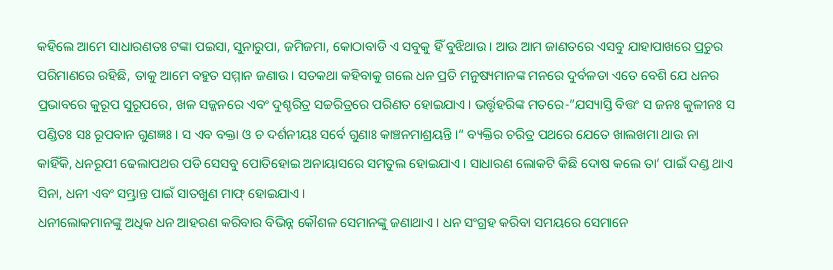କହିଲେ ଆମେ ସାଧାରଣତଃ ଟଙ୍କା ପଇସା, ସୁନାରୁପା, ଜମିଜମା, କୋଠାବାଡି ଏ ସବୁକୁ ହିଁ ବୁଝିଥାଉ। ଆଉ ଆମ ଜାଣତରେ ଏସବୁ ଯାହାପାଖରେ ପ୍ରଚୁର ପରିମାଣରେ ରହିଛି, ତାକୁ ଆମେ ବହୁତ ସମ୍ମାନ ଜଣାଉ। ସତକଥା କହିବାକୁ ଗଲେ ଧନ ପ୍ରତି ମନୁଷ୍ୟମାନଙ୍କ ମନରେ ଦୁର୍ବଳତା ଏତେ ବେଶି ଯେ ଧନର ପ୍ରଭାବରେ କୁରୂପ ସୁରୂପରେ, ଖଳ ସଜ୍ଜନରେ ଏବଂ ଦୁଶ୍ଚରିତ୍ର ସଚ୍ଚରିତ୍ରରେ ପରିଣତ ହୋଇଯାଏ। ଭର୍ତ୍ତୃହରିଙ୍କ ମତରେ-”ଯସ୍ୟାସ୍ତି ବିତ୍ତଂ ସ ଜନଃ କୁଳୀନଃ ସ ପଣ୍ଡିତଃ ସଃ ରୂପବାନ ଗୁଣଜ୍ଞଃ। ସ ଏବ ବକ୍ତା ଓ ଚ ଦର୍ଶନୀୟଃ ସର୍ବେ ଗୁଣାଃ କାଞ୍ଚନମାଶ୍ରୟନ୍ତି।“ ବ୍ୟକ୍ତିର ଚରିତ୍ର ପଥରେ ଯେତେ ଖାଲଖମା ଥାଉ ନା କାହିଁକି, ଧନରୂପୀ ଢେଲାପଥର ପଡି ସେସବୁ ପୋତିହୋଇ ଅନାୟାସରେ ସମତୁଲ ହୋଇଯାଏ। ସାଧାରଣ ଲୋକଟି କିଛି ଦୋଷ କଲେ ତା’ ପାଇଁ ଦଣ୍ଡ ଥାଏ ସିନା, ଧନୀ ଏବଂ ସମ୍ଭ୍ରାନ୍ତ ପାଇଁ ସାତଖୁଣ ମାଫ୍‌ ହୋଇଯାଏ।
ଧନୀଲୋକମାନଙ୍କୁ ଅଧିକ ଧନ ଆହରଣ କରିବାର ବିଭିନ୍ନ କୌଶଳ ସେମାନଙ୍କୁ ଜଣାଥାଏ। ଧନ ସଂଗ୍ରହ କରିବା ସମୟରେ ସେମାନେ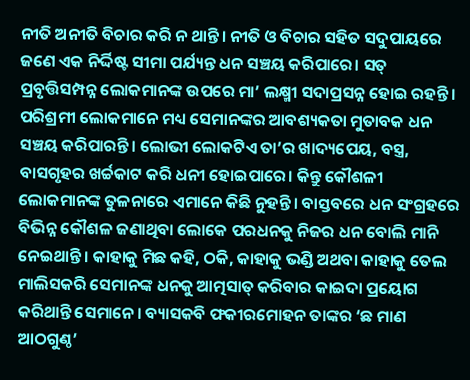ନୀତି ଅନୀତି ବିଚାର କରି ନ ଥାନ୍ତି। ନୀତି ଓ ବିଚାର ସହିତ ସଦୁପାୟରେ ଜଣେ ଏକ ନିର୍ଦ୍ଦିଷ୍ଟ ସୀମା ପର୍ଯ୍ୟନ୍ତ ଧନ ସଞ୍ଚୟ କରିପାରେ। ସତ୍‌ ପ୍ରବୃତ୍ତିସମ୍ପନ୍ନ ଲୋକମାନଙ୍କ ଉପରେ ମା’ ଲକ୍ଷ୍ମୀ ସଦାପ୍ରସନ୍ନ ହୋଇ ରହନ୍ତି। ପରିଶ୍ରମୀ ଲୋକମାନେ ମଧ୍ୟ ସେମାନଙ୍କର ଆବଶ୍ୟକତା ମୁତାବକ ଧନ ସଞ୍ଚୟ କରିପାରନ୍ତି। ଲୋଭୀ ଲୋକଟିଏ ତା’ର ଖାଦ୍ୟପେୟ, ବସ୍ତ୍ର, ବାସଗୃହର ଖର୍ଚ୍ଚକାଟ କରି ଧନୀ ହୋଇପାରେ। କିନ୍ତୁ କୌଶଳୀ ଲୋକମାନଙ୍କ ତୁଳନାରେ ଏମାନେ କିଛି ନୁହନ୍ତି। ବାସ୍ତବରେ ଧନ ସଂଗ୍ରହରେ ବିଭିନ୍ନ କୌଶଳ ଜଣାଥିବା ଲୋକେ ପରଧନକୁ ନିଜର ଧନ ବୋଲି ମାନି ନେଇଥାନ୍ତି। କାହାକୁ ମିଛ କହି, ଠକି, କାହାକୁ ଭଣ୍ଡି ଅଥବା କାହାକୁ ତେଲ ମାଲିସକରି ସେମାନଙ୍କ ଧନକୁ ଆତ୍ମସାତ୍‌ କରିବାର କାଇଦା ପ୍ରୟୋଗ କରିଥାନ୍ତି ସେମାନେ। ବ୍ୟାସକବି ଫକୀରମୋହନ ତାଙ୍କର ‘ଛ ମାଣ ଆଠଗୁଣ୍ଠ’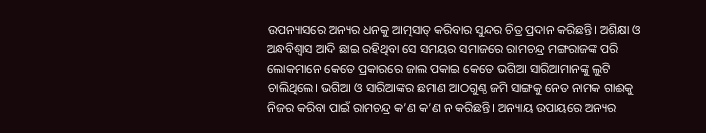ଉପନ୍ୟାସରେ ଅନ୍ୟର ଧନକୁ ଆତ୍ମସାତ୍‌ କରିବାର ସୁନ୍ଦର ଚିତ୍ର ପ୍ରଦାନ କରିଛନ୍ତି। ଅଶିକ୍ଷା ଓ ଅନ୍ଧବିଶ୍ୱାସ ଆଦି ଛାଇ ରହିଥିବା ସେ ସମୟର ସମାଜରେ ରାମଚନ୍ଦ୍ର ମଙ୍ଗରାଜଙ୍କ ପରି ଲୋକମାନେ କେତେ ପ୍ରକାରରେ ଜାଲ ପକାଇ କେତେ ଭଗିଆ ସାରିଆମାନଙ୍କୁ ଲୁଟି ଚାଲିଥିଲେ। ଭଗିଆ ଓ ସାରିଆଙ୍କର ଛମାଣ ଆଠଗୁଣ୍ଠ ଜମି ସାଙ୍ଗକୁ ନେତ ନାମକ ଗାଈକୁ ନିଜର କରିବା ପାଇଁ ରାମଚନ୍ଦ୍ର କ’ଣ କ’ଣ ନ କରିଛନ୍ତି। ଅନ୍ୟାୟ ଉପାୟରେ ଅନ୍ୟର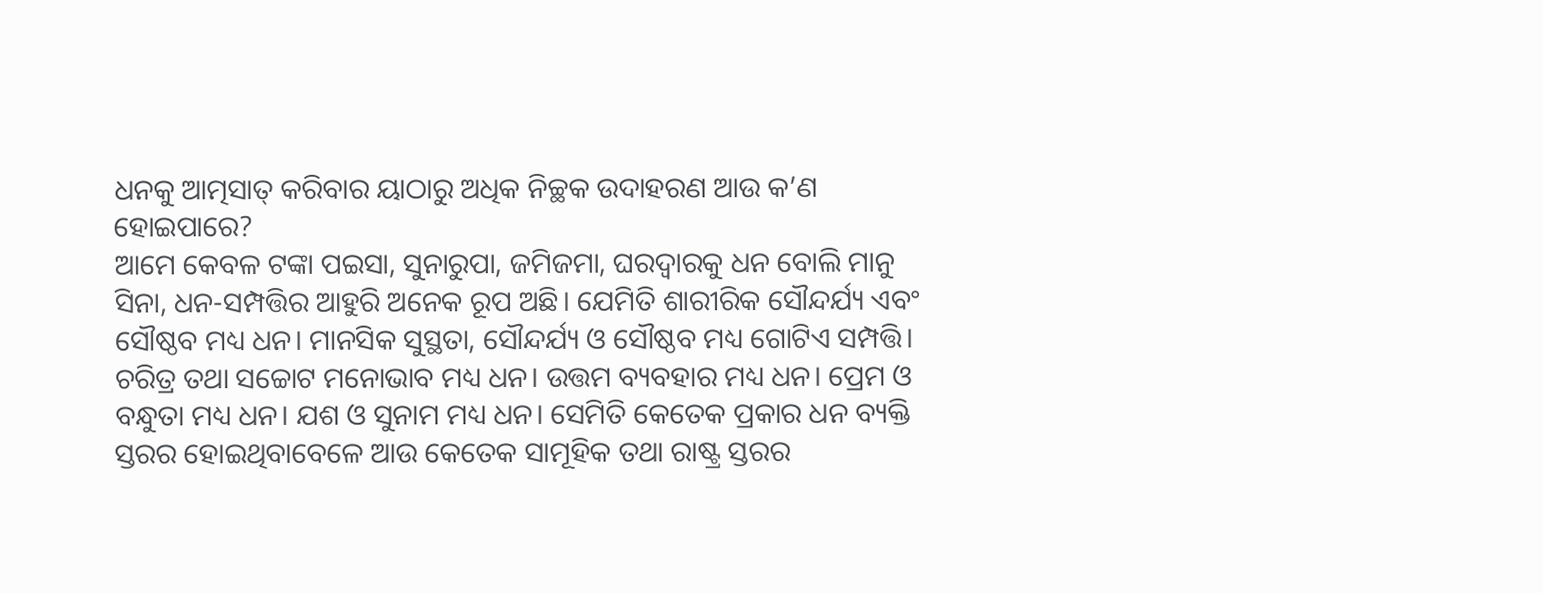ଧନକୁ ଆତ୍ମସାତ୍‌ କରିବାର ୟାଠାରୁ ଅଧିକ ନିଚ୍ଛକ ଉଦାହରଣ ଆଉ କ’ଣ ହୋଇପାରେ?
ଆମେ କେବଳ ଟଙ୍କା ପଇସା, ସୁନାରୁପା, ଜମିଜମା, ଘରଦ୍ୱାରକୁ ଧନ ବୋଲି ମାନୁ ସିନା, ଧନ-ସମ୍ପତ୍ତିର ଆହୁରି ଅନେକ ରୂପ ଅଛି। ଯେମିତି ଶାରୀରିକ ସୌନ୍ଦର୍ଯ୍ୟ ଏବଂ ସୌଷ୍ଠବ ମଧ୍ୟ ଧନ। ମାନସିକ ସୁସ୍ଥତା, ସୌନ୍ଦର୍ଯ୍ୟ ଓ ସୌଷ୍ଠବ ମଧ୍ୟ ଗୋଟିଏ ସମ୍ପତ୍ତି। ଚରିତ୍ର ତଥା ସଚ୍ଚୋଟ ମନୋଭାବ ମଧ୍ୟ ଧନ। ଉତ୍ତମ ବ୍ୟବହାର ମଧ୍ୟ ଧନ। ପ୍ରେମ ଓ ବନ୍ଧୁତା ମଧ୍ୟ ଧନ। ଯଶ ଓ ସୁନାମ ମଧ୍ୟ ଧନ। ସେମିତି କେତେକ ପ୍ରକାର ଧନ ବ୍ୟକ୍ତି ସ୍ତରର ହୋଇଥିବାବେଳେ ଆଉ କେତେକ ସାମୂହିକ ତଥା ରାଷ୍ଟ୍ର ସ୍ତରର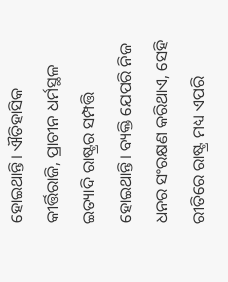ହୋଇଥାନ୍ତି। ଐତିହାସିକ କୀର୍ତ୍ତିରାଜି, ପ୍ରାଚୀନ ଧର୍ମସ୍ଥଳ ଇତ୍ୟାଦି ରାଷ୍ଟ୍ରର ସମ୍ପତ୍ତି ହୋଇଥାନ୍ତି। ବ୍ୟକ୍ତି ଯେପରି ନିଜ ଧନର ସଂରକ୍ଷଣ କରିଥାଏ, ସେହି ରୀତିରେ ରାଷ୍ଟ୍ର ମଧ୍ୟ ଏପରି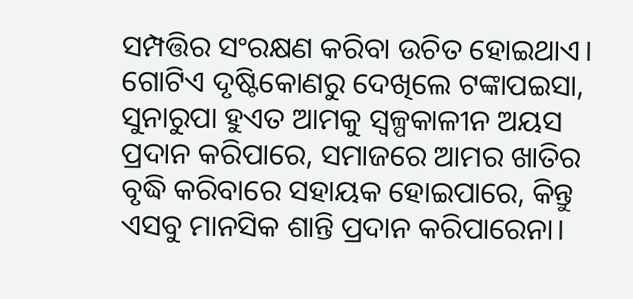ସମ୍ପତ୍ତିର ସଂରକ୍ଷଣ କରିବା ଉଚିତ ହୋଇଥାଏ।
ଗୋଟିଏ ଦୃଷ୍ଟିକୋଣରୁ ଦେଖିଲେ ଟଙ୍କାପଇସା, ସୁନାରୁପା ହୁଏତ ଆମକୁ ସ୍ବଳ୍ପକାଳୀନ ଅୟସ ପ୍ରଦାନ କରିପାରେ, ସମାଜରେ ଆମର ଖାତିର ବୃଦ୍ଧି କରିବାରେ ସହାୟକ ହୋଇପାରେ, କିନ୍ତୁ ଏସବୁ ମାନସିକ ଶାନ୍ତି ପ୍ରଦାନ କରିପାରେନା।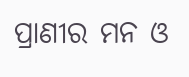ପ୍ରାଣୀର ମନ ଓ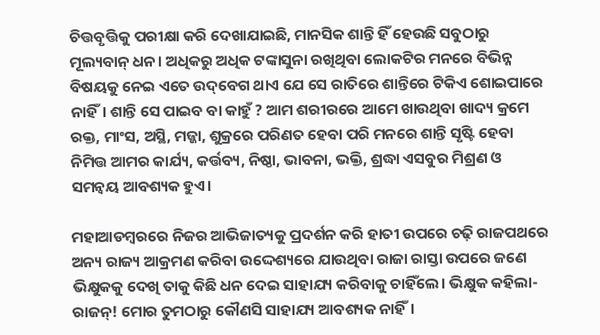ଚିତ୍ତବୃତ୍ତିକୁ ପରୀକ୍ଷା କରି ଦେଖାଯାଇଛି, ମାନସିକ ଶାନ୍ତି ହିଁ ହେଉଛି ସବୁଠାରୁ ମୂଲ୍ୟବାନ୍‌ ଧନ। ଅଧିକରୁ ଅଧିକ ଟଙ୍କାସୁନା ରଖିଥିବା ଲୋକଟିର ମନରେ ବିଭିନ୍ନ ବିଷୟକୁ ନେଇ ଏତେ ଉଦ୍‌ବେଗ ଥାଏ ଯେ ସେ ରାତିରେ ଶାନ୍ତିରେ ଟିକିଏ ଶୋଇପାରେ ନାହିଁ। ଶାନ୍ତି ସେ ପାଇବ ବା କାହୁଁ ? ଆମ ଶରୀରରେ ଆମେ ଖାଉଥିବା ଖାଦ୍ୟ କ୍ରମେ ରକ୍ତ, ମାଂସ, ଅସ୍ଥି, ମଜ୍ଜା, ଶୁକ୍ରରେ ପରିଣତ ହେବା ପରି ମନରେ ଶାନ୍ତି ସୃଷ୍ଟି ହେବା ନିମିତ୍ତ ଆମର କାର୍ଯ୍ୟ, କର୍ତ୍ତବ୍ୟ, ନିଷ୍ଠା, ଭାବନା, ଭକ୍ତି, ଶ୍ରଦ୍ଧା ଏସବୁର ମିଶ୍ରଣ ଓ ସମନ୍ବୟ ଆବଶ୍ୟକ ହୁଏ।

ମହାଆଡମ୍ବରରେ ନିଜର ଆଭିଜାତ୍ୟକୁ ପ୍ରଦର୍ଶନ କରି ହାତୀ ଉପରେ ଚଢ଼ି ରାଜପଥରେ ଅନ୍ୟ ରାଜ୍ୟ ଆକ୍ରମଣ କରିବା ଉଦ୍ଦେଶ୍ୟରେ ଯାଉଥିବା ରାଜା ରାସ୍ତା ଉପରେ ଜଣେ ଭିକ୍ଷୁକକୁ ଦେଖି ତାକୁ କିଛି ଧନ ଦେଇ ସାହାଯ୍ୟ କରିବାକୁ ଚାହିଁଲେ। ଭିକ୍ଷୁକ କହିଲା-ରାଜନ୍‌! ମୋର ତୁମଠାରୁ କୌଣସି ସାହାଯ୍ୟ ଆବଶ୍ୟକ ନାହିଁ।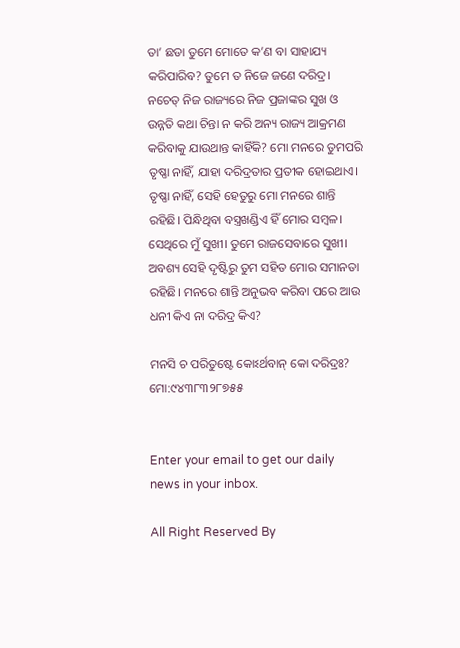ତା’ ଛଡା ତୁମେ ମୋତେ କ’ଣ ବା ସାହାଯ୍ୟ କରିପାରିବ? ତୁମେ ତ ନିଜେ ଜଣେ ଦରିଦ୍ର। ନଚେତ୍‌ ନିଜ ରାଜ୍ୟରେ ନିଜ ପ୍ରଜାଙ୍କର ସୁଖ ଓ ଉନ୍ନତି କଥା ଚିନ୍ତା ନ କରି ଅନ୍ୟ ରାଜ୍ୟ ଆକ୍ରମଣ କରିବାକୁ ଯାଉଥାନ୍ତ କାହିଁକି? ମୋ ମନରେ ତୁମପରି ତୃଷ୍ଣା ନାହିଁ, ଯାହା ଦରିଦ୍ରତାର ପ୍ରତୀକ ହୋଇଥାଏ। ତୃଷ୍ଣା ନାହିଁ, ସେହି ହେତୁରୁ ମୋ ମନରେ ଶାନ୍ତି ରହିଛି। ପିନ୍ଧିଥିବା ବସ୍ତ୍ରଖଣ୍ଡିଏ ହିଁ ମୋର ସମ୍ବଳ। ସେଥିରେ ମୁଁ ସୁଖୀ। ତୁମେ ରାଜସେବାରେ ସୁଖୀ। ଅବଶ୍ୟ ସେହି ଦୃଷ୍ଟିରୁ ତୁମ ସହିତ ମୋର ସମାନତା ରହିଛି। ମନରେ ଶାନ୍ତି ଅନୁଭବ କରିବା ପରେ ଆଉ ଧନୀ କିଏ ନା ଦରିଦ୍ର କିଏ?

ମନସି ଚ ପରିତୁଷ୍ଟେ କୋଽର୍ଥବାନ୍‌ କୋ ଦରିଦ୍ରଃ?
ମୋ:୯୪୩୮୩୨୮୭୫୫


Enter your email to get our daily news in your inbox.

All Right Reserved By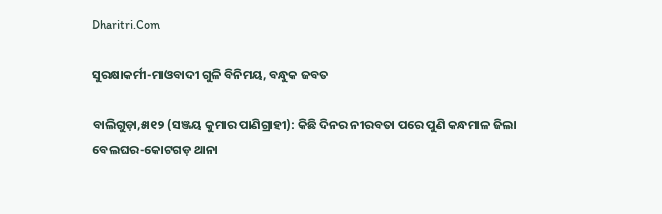Dharitri.Com

ସୁରକ୍ଷାକର୍ମୀ-ମାଓବାଦୀ ଗୁଳି ବିନିମୟ, ବନ୍ଧୁକ ଜବତ

ବାଲିଗୁଡ଼ା,୫ା୧୨ (ସଞ୍ଜୟ କୁମାର ପାଣିଗ୍ରାହୀ): କିଛି ଦିନର ନୀରବତା ପରେ ପୁଣି କନ୍ଧମାଳ ଜିଲା ବେଲଘର-କୋଟଗଡ଼ ଥାନା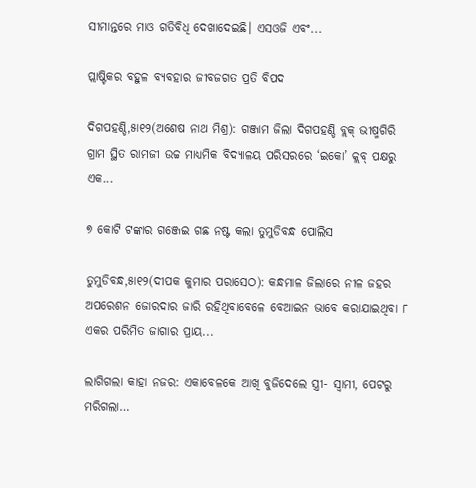ସୀମାନ୍ତରେ ମାଓ ଗତିବିଧି ଦେଖାଦେଇଛି। ଏସଓଜି ଏବଂ...

ପ୍ଲାଷ୍ଟିକର ବହୁଳ ବ୍ୟବହାର ଜୀବଜଗତ ପ୍ରତି ବିପଦ

ଦିଗପହଣ୍ଡି,୫ା୧୨(ଅଶେଷ ନାଥ ମିଶ୍ର): ଗଞ୍ଜାମ ଜିଲା ଦିଗପହଣ୍ଡି ବ୍ଲକ୍‌ ଭୀଷ୍ମଗିରି ଗ୍ରାମ ସ୍ଥିତ ରାମଜୀ ଉଚ୍ଚ ମାଧ୍ୟମିକ ବିଦ୍ୟାଳୟ ପରିସରରେ ‘ଇକୋ’ କ୍ଲବ୍‌ ପକ୍ଷରୁ ଏକ...

୭ କୋଟି ଟଙ୍କାର ଗଞ୍ଜେଇ ଗଛ ନଷ୍ଟ କଲା ତୁମୁଡିବନ୍ଧ ପୋଲିସ

ତୁମୁଡିବନ୍ଧ,୫ା୧୨(ଦୀପକ କୁମାର ପରାସେଠ): କନ୍ଧମାଳ ଜିଲାରେ ନୀଳ ଜହର ଅପରେଶନ ଜୋରଦାର ଜାରି ରହିଥିବାବେଳେ ବେଆଇନ ଭାବେ କରାଯାଇଥିବା ୮ ଏକର ପରିମିତ ଜାଗାର ପ୍ରାୟ...

ଲାଗିଗଲା କାହା ନଜର: ଏକାବେଳକେ ଆଖି ବୁଜିଦେଲେ ସ୍ତ୍ରୀ- ସ୍ବାମୀ, ପେଟରୁ ମରିଗଲା…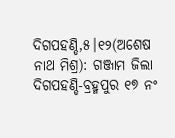ଦିଗପହଣ୍ଡି,୫।୧୨(ଅଶେଷ ନାଥ ମିଶ୍ର): ଗଞ୍ଜାମ ଜିଲା ଦିଗପହଣ୍ଡି-ବ୍ରହ୍ମପୁର ୧୭ ନଂ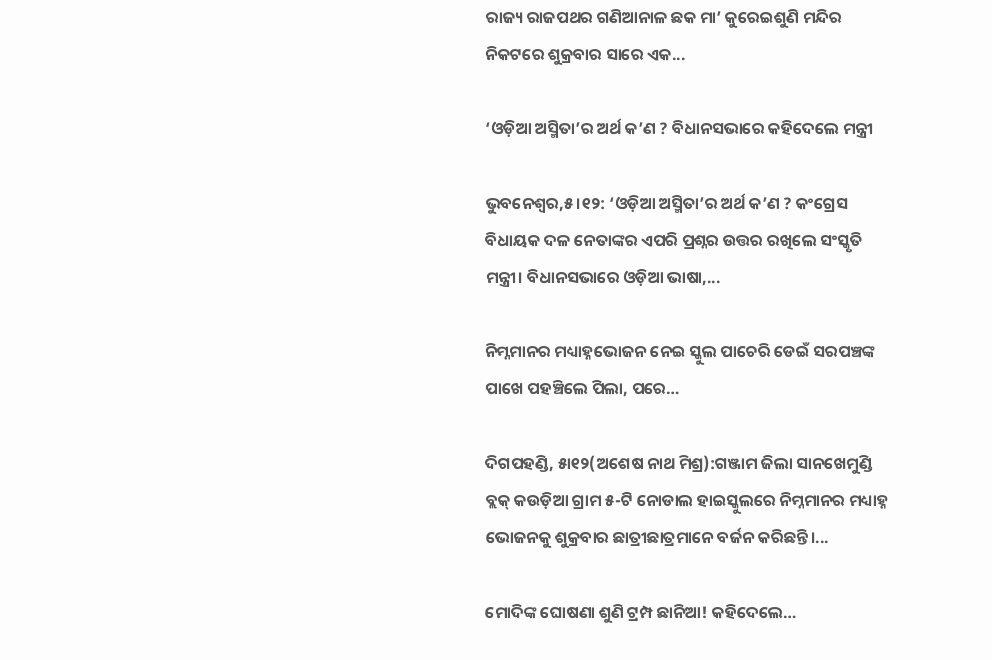ରାଜ୍ୟ ରାଜପଥର ଗଣିଆନାଳ ଛକ ମା’ କୁରେଇଶୁଣି ମନ୍ଦିର ନିକଟରେ ଶୁକ୍ରବାର ସାରେ ଏକ...

‘ଓଡ଼ିଆ ଅସ୍ମିତା’ର ଅର୍ଥ କ’ଣ ? ବିଧାନସଭାରେ କହିଦେଲେ ମନ୍ତ୍ରୀ

ଭୁବନେଶ୍ୱର,୫।୧୨: ‘ଓଡ଼ିଆ ଅସ୍ମିତା’ର ଅର୍ଥ କ’ଣ ? କଂଗ୍ରେସ ବିଧାୟକ ଦଳ ନେତାଙ୍କର ଏପରି ପ୍ରଶ୍ନର ଉତ୍ତର ରଖିଲେ ସଂସ୍କୃତି ମନ୍ତ୍ରୀ। ବିଧାନସଭାରେ ଓଡ଼ିଆ ଭାଷା,...

ନିମ୍ନମାନର ମଧ୍ୟାହ୍ନଭୋଜନ ନେଇ ସ୍କୁଲ ପାଚେରି ଡେଇଁ ସରପଞ୍ଚଙ୍କ ପାଖେ ପହଞ୍ଚିଲେ ପିଲା, ପରେ…

ଦିଗପହଣ୍ଡି, ୫ା୧୨(ଅଶେଷ ନାଥ ମିଶ୍ର):ଗଞ୍ଜାମ ଜିଲା ସାନଖେମୁଣ୍ଡି ବ୍ଲକ୍‌ କଉଡ଼ିଆ ଗ୍ରାମ ୫-ଟି ନୋଡାଲ ହାଇସ୍କୁଲରେ ନିମ୍ନମାନର ମଧ୍ୟାହ୍ନ ଭୋଜନକୁ ଶୁକ୍ରବାର ଛାତ୍ରୀଛାତ୍ରମାନେ ବର୍ଜନ କରିଛନ୍ତି।...

ମୋଦିଙ୍କ ଘୋଷଣା ଶୁଣି ଟ୍ରମ୍ପ ଛାନିଆ! କହିଦେଲେ…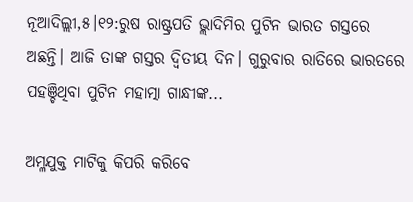ନୂଆଦିଲ୍ଲୀ,୫।୧୨:ରୁଷ ରାଷ୍ଟ୍ରପତି ଭ୍ଲାଦିମିର ପୁଟିନ ଭାରତ ଗସ୍ତରେ ଅଛନ୍ତି। ଆଜି ତାଙ୍କ ଗସ୍ତର ଦ୍ୱିତୀୟ ଦିନ। ଗୁରୁବାର ରାତିରେ ଭାରତରେ ପହଞ୍ଚିଥିବା ପୁଟିନ ମହାତ୍ମା ଗାନ୍ଧୀଙ୍କ...

ଅମ୍ଳଯୁକ୍ତ ମାଟିକୁ କିପରି କରିବେ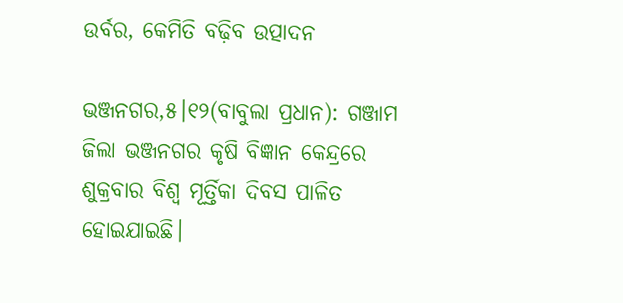ଉର୍ବର, କେମିତି ବଢ଼ିବ ଉତ୍ପାଦନ

ଭଞ୍ଜନଗର,୫।୧୨(ବାବୁଲା ପ୍ରଧାନ): ଗଞ୍ଜାମ ଜିଲା ଭଞ୍ଜନଗର କୃଷି ବିଜ୍ଞାନ କେନ୍ଦ୍ରରେ ଶୁକ୍ରବାର ବିଶ୍ବ ମୂର୍ତ୍ତିକା ଦିବସ ପାଳିତ ହୋଇଯାଇଛି।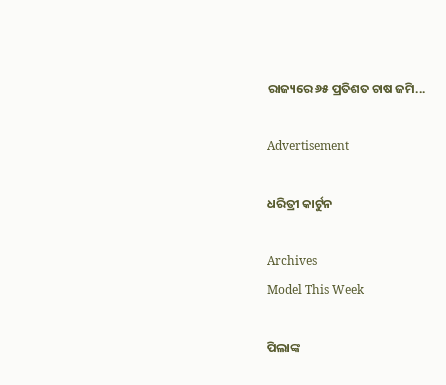ରାଜ୍ୟରେ ୬୫ ପ୍ରତିଶତ ଚାଷ ଜମି...

Advertisement

ଧରିତ୍ରୀ କାର୍ଟୁନ

Archives
Model This Week

ପିଲାଙ୍କ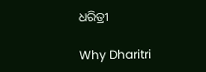ଧରିତ୍ରୀ

Why Dharitri